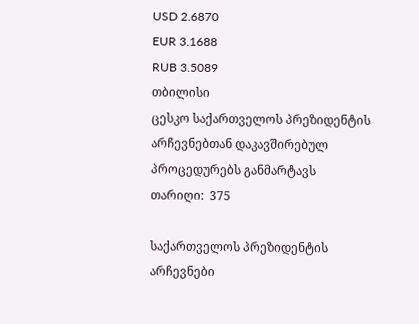USD 2.6870
EUR 3.1688
RUB 3.5089
თბილისი
ცესკო საქართველოს პრეზიდენტის არჩევნებთან დაკავშირებულ პროცედურებს განმარტავს
თარიღი:  375

საქართველოს პრეზიდენტის არჩევნები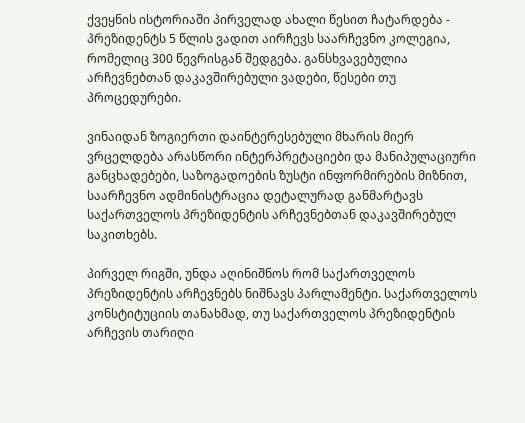ქვეყნის ისტორიაში პირველად ახალი წესით ჩატარდება - პრეზიდენტს 5 წლის ვადით აირჩევს საარჩევნო კოლეგია, რომელიც 300 წევრისგან შედგება. განსხვავებულია არჩევნებთან დაკავშირებული ვადები, წესები თუ პროცედურები.

ვინაიდან ზოგიერთი დაინტერესებული მხარის მიერ ვრცელდება არასწორი ინტერპრეტაციები და მანიპულაციური განცხადებები, საზოგადოების ზუსტი ინფორმირების მიზნით, საარჩევნო ადმინისტრაცია დეტალურად განმარტავს საქართველოს პრეზიდენტის არჩევნებთან დაკავშირებულ საკითხებს.

პირველ რიგში, უნდა აღინიშნოს რომ საქართველოს პრეზიდენტის არჩევნებს ნიშნავს პარლამენტი. საქართველოს კონსტიტუციის თანახმად, თუ საქართველოს პრეზიდენტის არჩევის თარიღი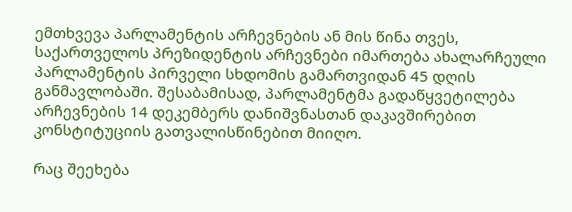ემთხვევა პარლამენტის არჩევნების ან მის წინა თვეს, საქართველოს პრეზიდენტის არჩევნები იმართება ახალარჩეული პარლამენტის პირველი სხდომის გამართვიდან 45 დღის განმავლობაში. შესაბამისად, პარლამენტმა გადაწყვეტილება არჩევნების 14 დეკემბერს დანიშვნასთან დაკავშირებით კონსტიტუციის გათვალისწინებით მიიღო.

რაც შეეხება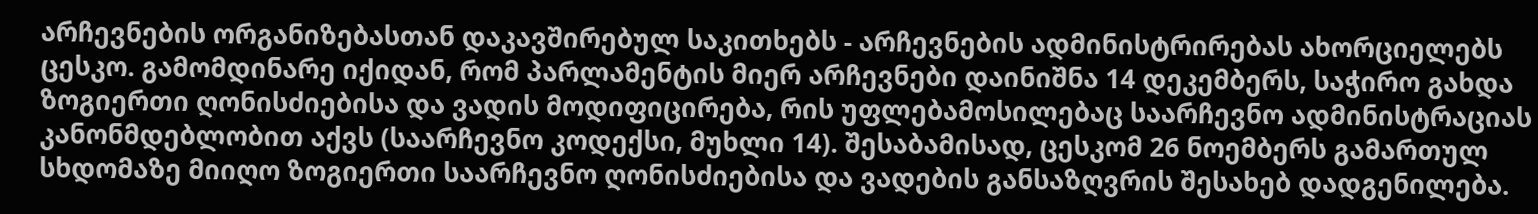არჩევნების ორგანიზებასთან დაკავშირებულ საკითხებს - არჩევნების ადმინისტრირებას ახორციელებს ცესკო. გამომდინარე იქიდან, რომ პარლამენტის მიერ არჩევნები დაინიშნა 14 დეკემბერს, საჭირო გახდა ზოგიერთი ღონისძიებისა და ვადის მოდიფიცირება, რის უფლებამოსილებაც საარჩევნო ადმინისტრაციას კანონმდებლობით აქვს (საარჩევნო კოდექსი, მუხლი 14). შესაბამისად, ცესკომ 26 ნოემბერს გამართულ სხდომაზე მიიღო ზოგიერთი საარჩევნო ღონისძიებისა და ვადების განსაზღვრის შესახებ დადგენილება.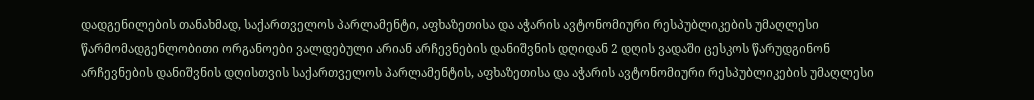დადგენილების თანახმად, საქართველოს პარლამენტი, აფხაზეთისა და აჭარის ავტონომიური რესპუბლიკების უმაღლესი წარმომადგენლობითი ორგანოები ვალდებული არიან არჩევნების დანიშვნის დღიდან 2 დღის ვადაში ცესკოს წარუდგინონ არჩევნების დანიშვნის დღისთვის საქართველოს პარლამენტის, აფხაზეთისა და აჭარის ავტონომიური რესპუბლიკების უმაღლესი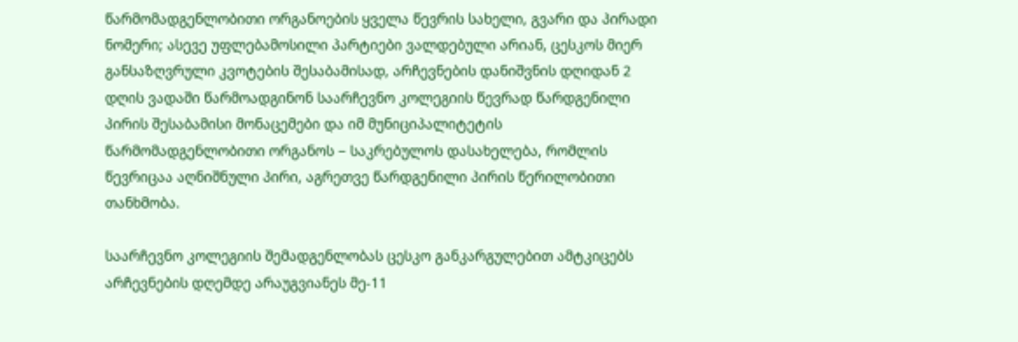წარმომადგენლობითი ორგანოების ყველა წევრის სახელი, გვარი და პირადი ნომერი; ასევე უფლებამოსილი პარტიები ვალდებული არიან, ცესკოს მიერ განსაზღვრული კვოტების შესაბამისად, არჩევნების დანიშვნის დღიდან 2 დღის ვადაში წარმოადგინონ საარჩევნო კოლეგიის წევრად წარდგენილი პირის შესაბამისი მონაცემები და იმ მუნიციპალიტეტის წარმომადგენლობითი ორგანოს − საკრებულოს დასახელება, რომლის წევრიცაა აღნიშნული პირი, აგრეთვე წარდგენილი პირის წერილობითი თანხმობა.

საარჩევნო კოლეგიის შემადგენლობას ცესკო განკარგულებით ამტკიცებს არჩევნების დღემდე არაუგვიანეს მე-11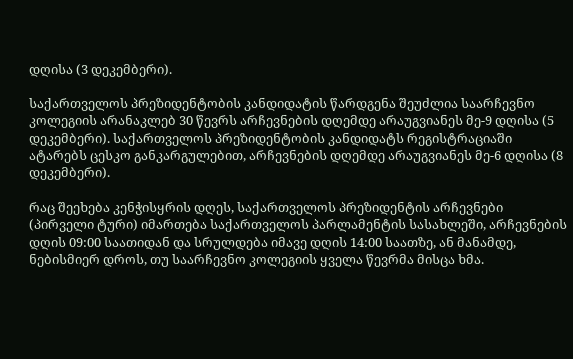დღისა (3 დეკემბერი).

საქართველოს პრეზიდენტობის კანდიდატის წარდგენა შეუძლია საარჩევნო კოლეგიის არანაკლებ 30 წევრს არჩევნების დღემდე არაუგვიანეს მე-9 დღისა (5 დეკემბერი). საქართველოს პრეზიდენტობის კანდიდატს რეგისტრაციაში ატარებს ცესკო განკარგულებით, არჩევნების დღემდე არაუგვიანეს მე-6 დღისა (8 დეკემბერი).

რაც შეეხება კენჭისყრის დღეს, საქართველოს პრეზიდენტის არჩევნები (პირველი ტური) იმართება საქართველოს პარლამენტის სასახლეში, არჩევნების დღის 09:00 საათიდან და სრულდება იმავე დღის 14:00 საათზე, ან მანამდე, ნებისმიერ დროს, თუ საარჩევნო კოლეგიის ყველა წევრმა მისცა ხმა.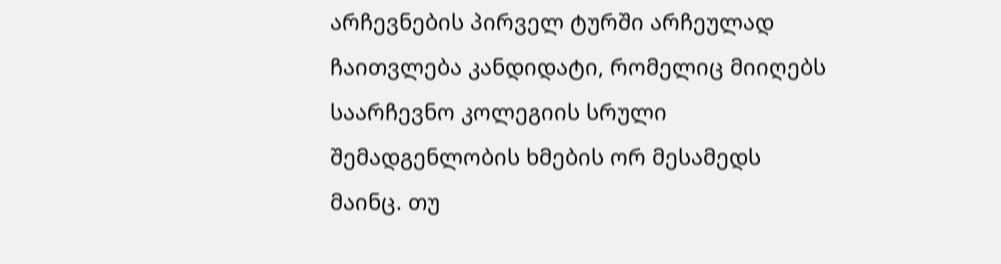არჩევნების პირველ ტურში არჩეულად ჩაითვლება კანდიდატი, რომელიც მიიღებს საარჩევნო კოლეგიის სრული შემადგენლობის ხმების ორ მესამედს მაინც. თუ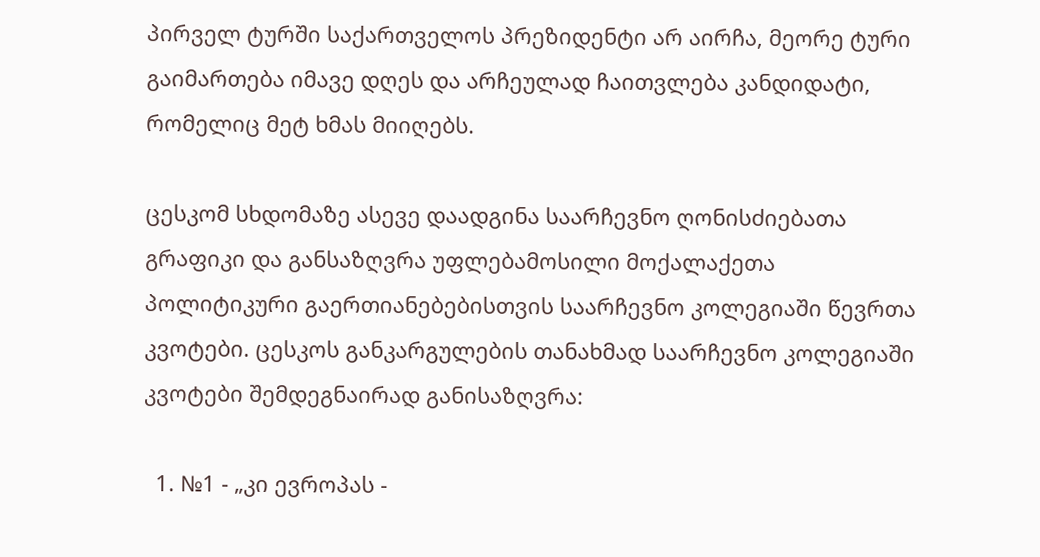პირველ ტურში საქართველოს პრეზიდენტი არ აირჩა, მეორე ტური გაიმართება იმავე დღეს და არჩეულად ჩაითვლება კანდიდატი, რომელიც მეტ ხმას მიიღებს.

ცესკომ სხდომაზე ასევე დაადგინა საარჩევნო ღონისძიებათა გრაფიკი და განსაზღვრა უფლებამოსილი მოქალაქეთა პოლიტიკური გაერთიანებებისთვის საარჩევნო კოლეგიაში წევრთა კვოტები. ცესკოს განკარგულების თანახმად საარჩევნო კოლეგიაში კვოტები შემდეგნაირად განისაზღვრა:

  1. №1 - „კი ევროპას -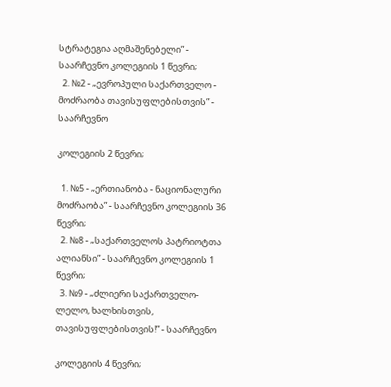სტრატეგია აღმაშენებელი” - საარჩევნო კოლეგიის 1 წევრი;
  2. №2 - „ევროპული საქართველო - მოძრაობა თავისუფლებისთვის” - საარჩევნო

კოლეგიის 2 წევრი;

  1. №5 - „ერთიანობა - ნაციონალური მოძრაობა” - საარჩევნო კოლეგიის 36 წევრი;
  2. №8 - „საქართველოს პატრიოტთა ალიანსი” - საარჩევნო კოლეგიის 1 წევრი;
  3. №9 - „ძლიერი საქართველო-ლელო, ხალხისთვის, თავისუფლებისთვის!” - საარჩევნო

კოლეგიის 4 წევრი;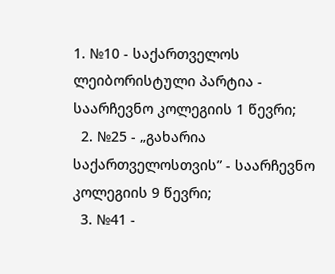1. №10 - საქართველოს ლეიბორისტული პარტია - საარჩევნო კოლეგიის 1 წევრი;
  2. №25 - „გახარია საქართველოსთვის” - საარჩევნო კოლეგიის 9 წევრი;
  3. №41 -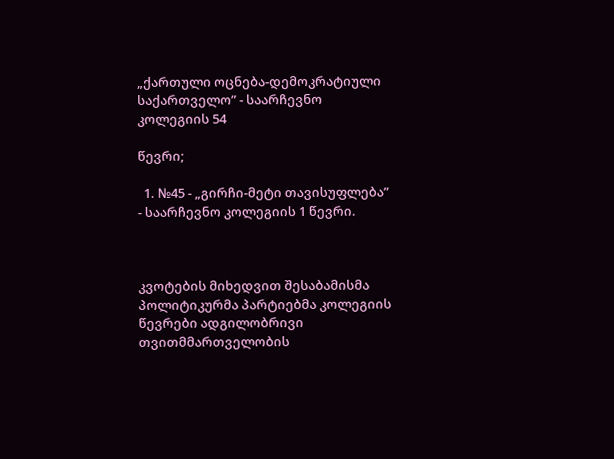„ქართული ოცნება-დემოკრატიული საქართველო” - საარჩევნო კოლეგიის 54

წევრი;

  1. №45 - „გირჩი-მეტი თავისუფლება” - საარჩევნო კოლეგიის 1 წევრი.



კვოტების მიხედვით შესაბამისმა პოლიტიკურმა პარტიებმა კოლეგიის წევრები ადგილობრივი თვითმმართველობის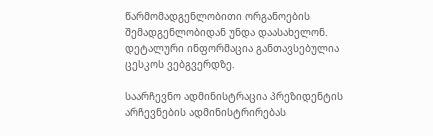წარმომადგენლობითი ორგანოების შემადგენლობიდან უნდა დაასახელონ. დეტალური ინფორმაცია განთავსებულია ცესკოს ვებგვერდზე.

საარჩევნო ადმინისტრაცია პრეზიდენტის არჩევნების ადმინისტრირებას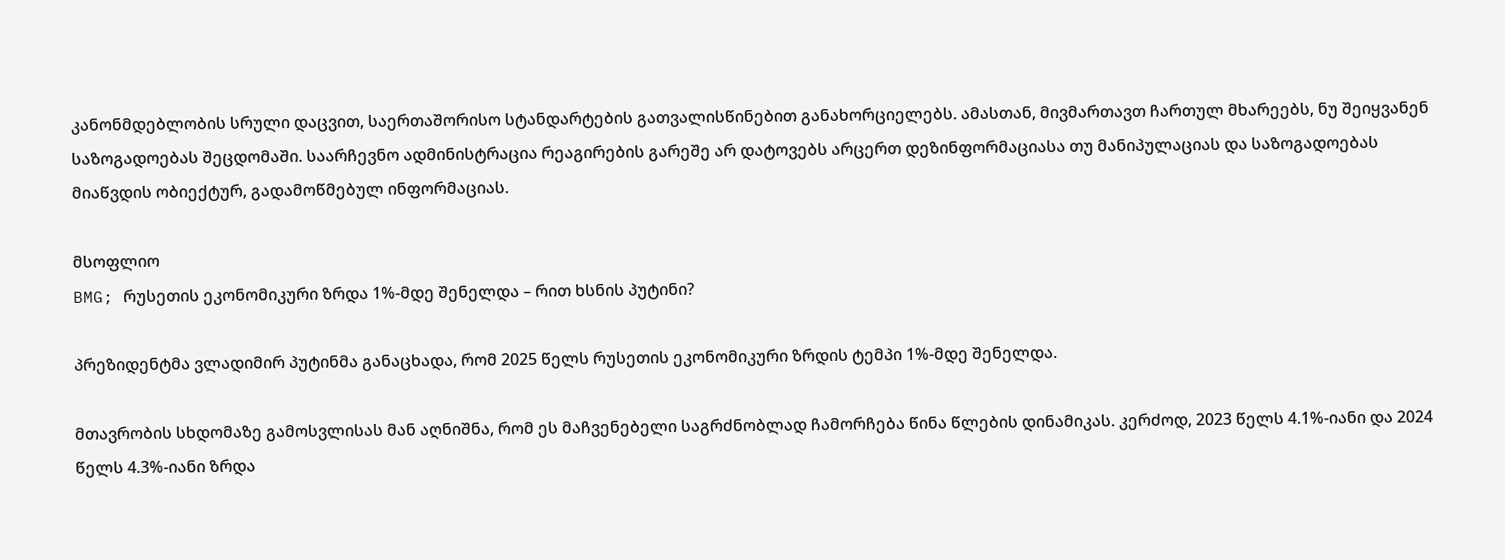კანონმდებლობის სრული დაცვით, საერთაშორისო სტანდარტების გათვალისწინებით განახორციელებს. ამასთან, მივმართავთ ჩართულ მხარეებს, ნუ შეიყვანენ საზოგადოებას შეცდომაში. საარჩევნო ადმინისტრაცია რეაგირების გარეშე არ დატოვებს არცერთ დეზინფორმაციასა თუ მანიპულაციას და საზოგადოებას მიაწვდის ობიექტურ, გადამოწმებულ ინფორმაციას.

მსოფლიო
BMG; რუსეთის ეკონომიკური ზრდა 1%-მდე შენელდა – რით ხსნის პუტინი?

პრეზიდენტმა ვლადიმირ პუტინმა განაცხადა, რომ 2025 წელს რუსეთის ეკონომიკური ზრდის ტემპი 1%-მდე შენელდა.

მთავრობის სხდომაზე გამოსვლისას მან აღნიშნა, რომ ეს მაჩვენებელი საგრძნობლად ჩამორჩება წინა წლების დინამიკას. კერძოდ, 2023 წელს 4.1%-იანი და 2024 წელს 4.3%-იანი ზრდა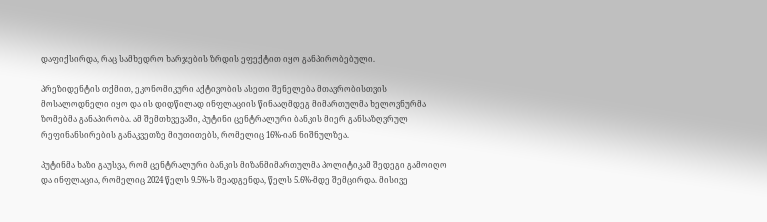დაფიქსირდა, რაც სამხედრო ხარჯების ზრდის ეფექტით იყო განპირობებული.

პრეზიდენტის თქმით, ეკონომიკური აქტივობის ასეთი შენელება მთავრობისთვის მოსალოდნელი იყო და ის დიდწილად ინფლაციის წინააღმდეგ მიმართულმა ხელოვნურმა ზომებმა განაპირობა. ამ შემთხვევაში, პუტინი ცენტრალური ბანკის მიერ განსაზღვრულ რეფინანსირების განაკვეთზე მიუთითებს, რომელიც 16%-იან ნიშნულზეა.

პუტინმა ხაზი გაუსვა, რომ ცენტრალური ბანკის მიზანმიმართულმა პოლიტიკამ შედეგი გამოიღო და ინფლაცია, რომელიც 2024 წელს 9.5%-ს შეადგენდა, წელს 5.6%-მდე შემცირდა. მისივე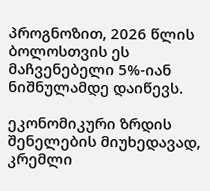პროგნოზით, 2026 წლის ბოლოსთვის ეს მაჩვენებელი 5%-იან ნიშნულამდე დაიწევს.

ეკონომიკური ზრდის შენელების მიუხედავად, კრემლი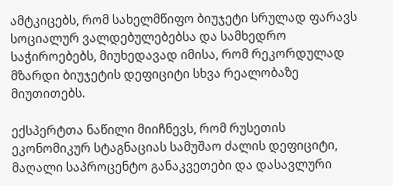ამტკიცებს, რომ სახელმწიფო ბიუჯეტი სრულად ფარავს სოციალურ ვალდებულებებსა და სამხედრო საჭიროებებს, მიუხედავად იმისა, რომ რეკორდულად მზარდი ბიუჯეტის დეფიციტი სხვა რეალობაზე მიუთითებს.

ექსპერტთა ნაწილი მიიჩნევს, რომ რუსეთის ეკონომიკურ სტაგნაციას სამუშაო ძალის დეფიციტი, მაღალი საპროცენტო განაკვეთები და დასავლური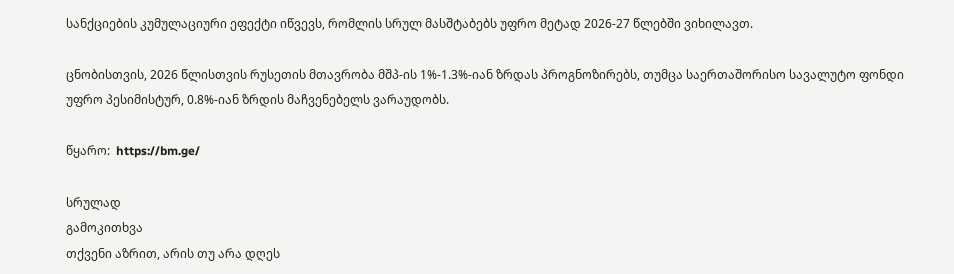სანქციების კუმულაციური ეფექტი იწვევს, რომლის სრულ მასშტაბებს უფრო მეტად 2026-27 წლებში ვიხილავთ.

ცნობისთვის, 2026 წლისთვის რუსეთის მთავრობა მშპ-ის 1%-1.3%-იან ზრდას პროგნოზირებს, თუმცა საერთაშორისო სავალუტო ფონდი უფრო პესიმისტურ, 0.8%-იან ზრდის მაჩვენებელს ვარაუდობს.

წყარო:  https://bm.ge/

სრულად
გამოკითხვა
თქვენი აზრით, არის თუ არა დღეს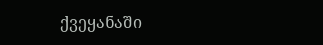ქვეყანაში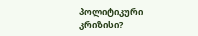პოლიტიკური კრიზისი?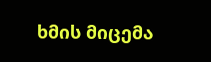ხმის მიცემა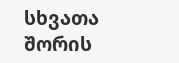სხვათა შორის